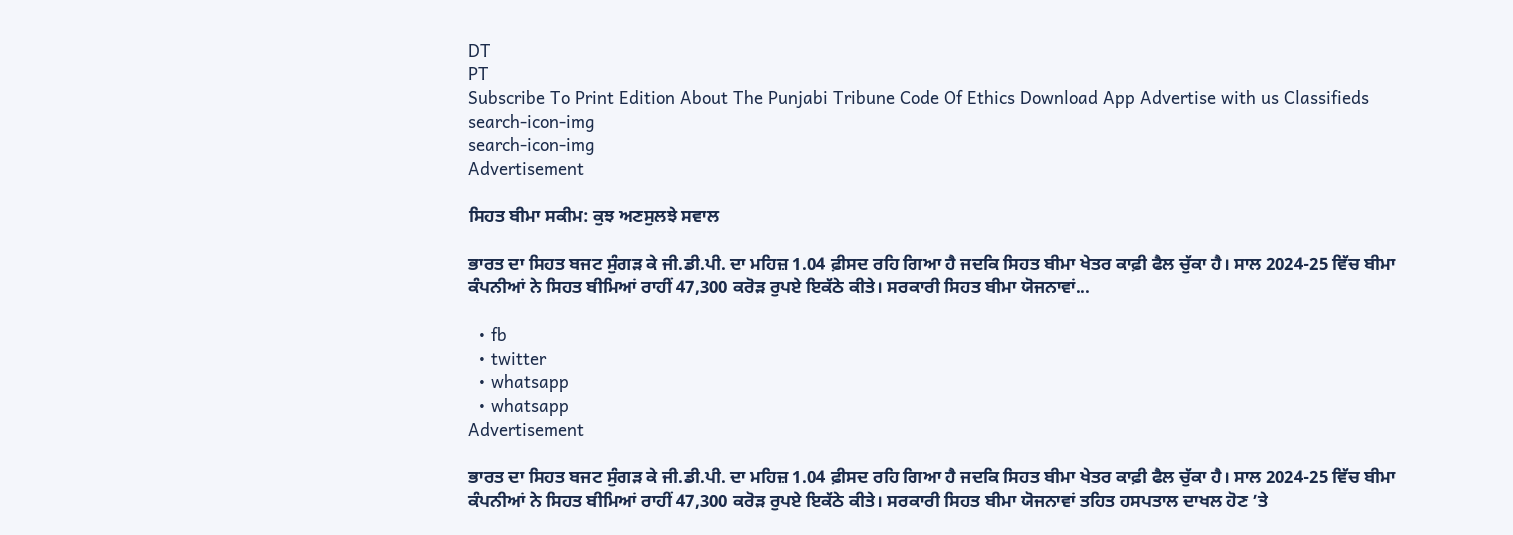DT
PT
Subscribe To Print Edition About The Punjabi Tribune Code Of Ethics Download App Advertise with us Classifieds
search-icon-img
search-icon-img
Advertisement

ਸਿਹਤ ਬੀਮਾ ਸਕੀਮ: ਕੁਝ ਅਣਸੁਲਝੇ ਸਵਾਲ

ਭਾਰਤ ਦਾ ਸਿਹਤ ਬਜਟ ਸੁੰਗੜ ਕੇ ਜੀ.ਡੀ.ਪੀ. ਦਾ ਮਹਿਜ਼ 1.04 ਫ਼ੀਸਦ ਰਹਿ ਗਿਆ ਹੈ ਜਦਕਿ ਸਿਹਤ ਬੀਮਾ ਖੇਤਰ ਕਾਫ਼ੀ ਫੈਲ ਚੁੱਕਾ ਹੈ। ਸਾਲ 2024-25 ਵਿੱਚ ਬੀਮਾ ਕੰਪਨੀਆਂ ਨੇ ਸਿਹਤ ਬੀਮਿਆਂ ਰਾਹੀਂ 47,300 ਕਰੋੜ ਰੁਪਏ ਇਕੱਠੇ ਕੀਤੇ। ਸਰਕਾਰੀ ਸਿਹਤ ਬੀਮਾ ਯੋਜਨਾਵਾਂ...

  • fb
  • twitter
  • whatsapp
  • whatsapp
Advertisement

ਭਾਰਤ ਦਾ ਸਿਹਤ ਬਜਟ ਸੁੰਗੜ ਕੇ ਜੀ.ਡੀ.ਪੀ. ਦਾ ਮਹਿਜ਼ 1.04 ਫ਼ੀਸਦ ਰਹਿ ਗਿਆ ਹੈ ਜਦਕਿ ਸਿਹਤ ਬੀਮਾ ਖੇਤਰ ਕਾਫ਼ੀ ਫੈਲ ਚੁੱਕਾ ਹੈ। ਸਾਲ 2024-25 ਵਿੱਚ ਬੀਮਾ ਕੰਪਨੀਆਂ ਨੇ ਸਿਹਤ ਬੀਮਿਆਂ ਰਾਹੀਂ 47,300 ਕਰੋੜ ਰੁਪਏ ਇਕੱਠੇ ਕੀਤੇ। ਸਰਕਾਰੀ ਸਿਹਤ ਬੀਮਾ ਯੋਜਨਾਵਾਂ ਤਹਿਤ ਹਸਪਤਾਲ ਦਾਖਲ ਹੋਣ ’ਤੇ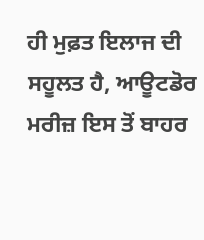ਹੀ ਮੁਫ਼ਤ ਇਲਾਜ ਦੀ ਸਹੂਲਤ ਹੈ, ਆਊਟਡੋਰ ਮਰੀਜ਼ ਇਸ ਤੋਂ ਬਾਹਰ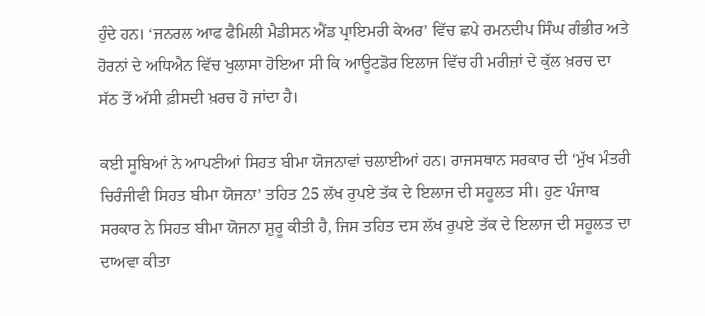ਹੁੰਦੇ ਹਨ। ‘ਜਨਰਲ ਆਫ ਫੈਮਿਲੀ ਮੈਡੀਸਨ ਐਂਡ ਪ੍ਰਾਇਮਰੀ ਕੇਅਰ’ ਵਿੱਚ ਛਪੇ ਰਮਨਦੀਪ ਸਿੰਘ ਗੰਭੀਰ ਅਤੇ ਹੋਰਨਾਂ ਦੇ ਅਧਿਐਨ ਵਿੱਚ ਖੁਲਾਸਾ ਹੋਇਆ ਸੀ ਕਿ ਆਊਟਡੋਰ ਇਲਾਜ ਵਿੱਚ ਹੀ ਮਰੀਜ਼ਾਂ ਦੇ ਕੁੱਲ ਖ਼ਰਚ ਦਾ ਸੱਠ ਤੋਂ ਅੱਸੀ ਫ਼ੀਸਦੀ ਖ਼ਰਚ ਹੋ ਜਾਂਦਾ ਹੈ।

ਕਈ ਸੂਬਿਆਂ ਨੇ ਆਪਣੀਆਂ ਸਿਹਤ ਬੀਮਾ ਯੋਜਨਾਵਾਂ ਚਲਾਈਆਂ ਹਨ। ਰਾਜਸਥਾਨ ਸਰਕਾਰ ਦੀ ‘ਮੁੱਖ ਮੰਤਰੀ ਚਿਰੰਜੀਵੀ ਸਿਹਤ ਬੀਮਾ ਯੋਜਨਾ’ ਤਹਿਤ 25 ਲੱਖ ਰੁਪਏ ਤੱਕ ਦੇ ਇਲਾਜ ਦੀ ਸਹੂਲਤ ਸੀ। ਹੁਣ ਪੰਜਾਬ ਸਰਕਾਰ ਨੇ ਸਿਹਤ ਬੀਮਾ ਯੋਜਨਾ ਸ਼ੁਰੂ ਕੀਤੀ ਹੈ, ਜਿਸ ਤਹਿਤ ਦਸ ਲੱਖ ਰੁਪਏ ਤੱਕ ਦੇ ਇਲਾਜ ਦੀ ਸਹੂਲਤ ਦਾ ਦਾਅਵਾ ਕੀਤਾ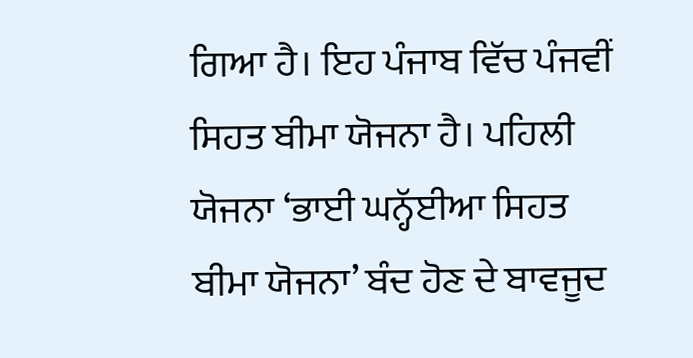ਗਿਆ ਹੈ। ਇਹ ਪੰਜਾਬ ਵਿੱਚ ਪੰਜਵੀਂ ਸਿਹਤ ਬੀਮਾ ਯੋਜਨਾ ਹੈ। ਪਹਿਲੀ ਯੋਜਨਾ ‘ਭਾਈ ਘਨ੍ਹੱਈਆ ਸਿਹਤ ਬੀਮਾ ਯੋਜਨਾ’ ਬੰਦ ਹੋਣ ਦੇ ਬਾਵਜੂਦ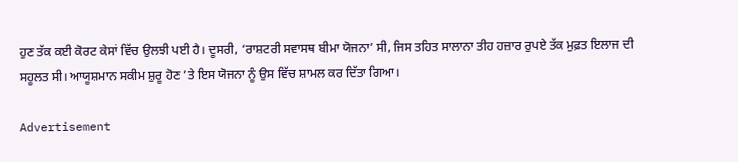ਹੁਣ ਤੱਕ ਕਈ ਕੋਰਟ ਕੇਸਾਂ ਵਿੱਚ ਉਲਝੀ ਪਈ ਹੈ। ਦੂਸਰੀ, ‘ਰਾਸ਼ਟਰੀ ਸਵਾਸਥ ਬੀਮਾ ਯੋਜਨਾ’ ਸੀ, ਜਿਸ ਤਹਿਤ ਸਾਲਾਨਾ ਤੀਹ ਹਜ਼ਾਰ ਰੁਪਏ ਤੱਕ ਮੁਫ਼ਤ ਇਲਾਜ ਦੀ ਸਹੂਲਤ ਸੀ। ਆਯੂਸ਼ਮਾਨ ਸਕੀਮ ਸ਼ੁਰੂ ਹੋਣ ’ਤੇ ਇਸ ਯੋਜਨਾ ਨੂੰ ਉਸ ਵਿੱਚ ਸ਼ਾਮਲ ਕਰ ਦਿੱਤਾ ਗਿਆ।

Advertisement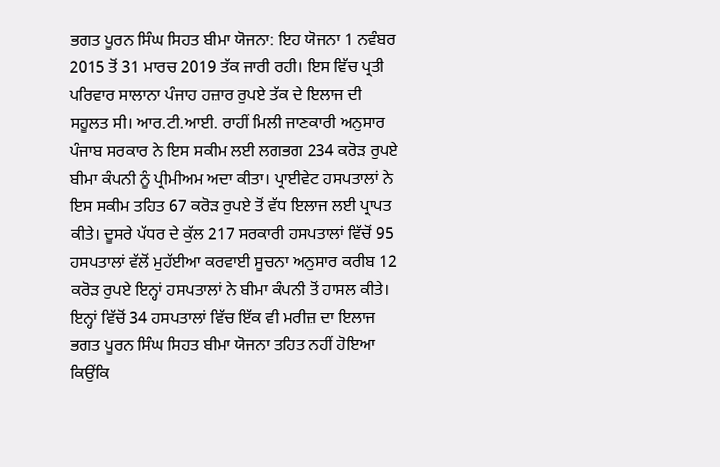ਭਗਤ ਪੂਰਨ ਸਿੰਘ ਸਿਹਤ ਬੀਮਾ ਯੋਜਨਾ: ਇਹ ਯੋਜਨਾ 1 ਨਵੰਬਰ 2015 ਤੋਂ 31 ਮਾਰਚ 2019 ਤੱਕ ਜਾਰੀ ਰਹੀ। ਇਸ ਵਿੱਚ ਪ੍ਰਤੀ ਪਰਿਵਾਰ ਸਾਲਾਨਾ ਪੰਜਾਹ ਹਜ਼ਾਰ ਰੁਪਏ ਤੱਕ ਦੇ ਇਲਾਜ ਦੀ ਸਹੂਲਤ ਸੀ। ਆਰ.ਟੀ.ਆਈ. ਰਾਹੀਂ ਮਿਲੀ ਜਾਣਕਾਰੀ ਅਨੁਸਾਰ ਪੰਜਾਬ ਸਰਕਾਰ ਨੇ ਇਸ ਸਕੀਮ ਲਈ ਲਗਭਗ 234 ਕਰੋੜ ਰੁਪਏ ਬੀਮਾ ਕੰਪਨੀ ਨੂੰ ਪ੍ਰੀਮੀਅਮ ਅਦਾ ਕੀਤਾ। ਪ੍ਰਾਈਵੇਟ ਹਸਪਤਾਲਾਂ ਨੇ ਇਸ ਸਕੀਮ ਤਹਿਤ 67 ਕਰੋੜ ਰੁਪਏ ਤੋਂ ਵੱਧ ਇਲਾਜ ਲਈ ਪ੍ਰਾਪਤ ਕੀਤੇ। ਦੂਸਰੇ ਪੱਧਰ ਦੇ ਕੁੱਲ 217 ਸਰਕਾਰੀ ਹਸਪਤਾਲਾਂ ਵਿੱਚੋਂ 95 ਹਸਪਤਾਲਾਂ ਵੱਲੋਂ ਮੁਹੱਈਆ ਕਰਵਾਈ ਸੂਚਨਾ ਅਨੁਸਾਰ ਕਰੀਬ 12 ਕਰੋੜ ਰੁਪਏ ਇਨ੍ਹਾਂ ਹਸਪਤਾਲਾਂ ਨੇ ਬੀਮਾ ਕੰਪਨੀ ਤੋਂ ਹਾਸਲ ਕੀਤੇ। ਇਨ੍ਹਾਂ ਵਿੱਚੋਂ 34 ਹਸਪਤਾਲਾਂ ਵਿੱਚ ਇੱਕ ਵੀ ਮਰੀਜ਼ ਦਾ ਇਲਾਜ ਭਗਤ ਪੂਰਨ ਸਿੰਘ ਸਿਹਤ ਬੀਮਾ ਯੋਜਨਾ ਤਹਿਤ ਨਹੀਂ ਹੋਇਆ ਕਿਉਂਕਿ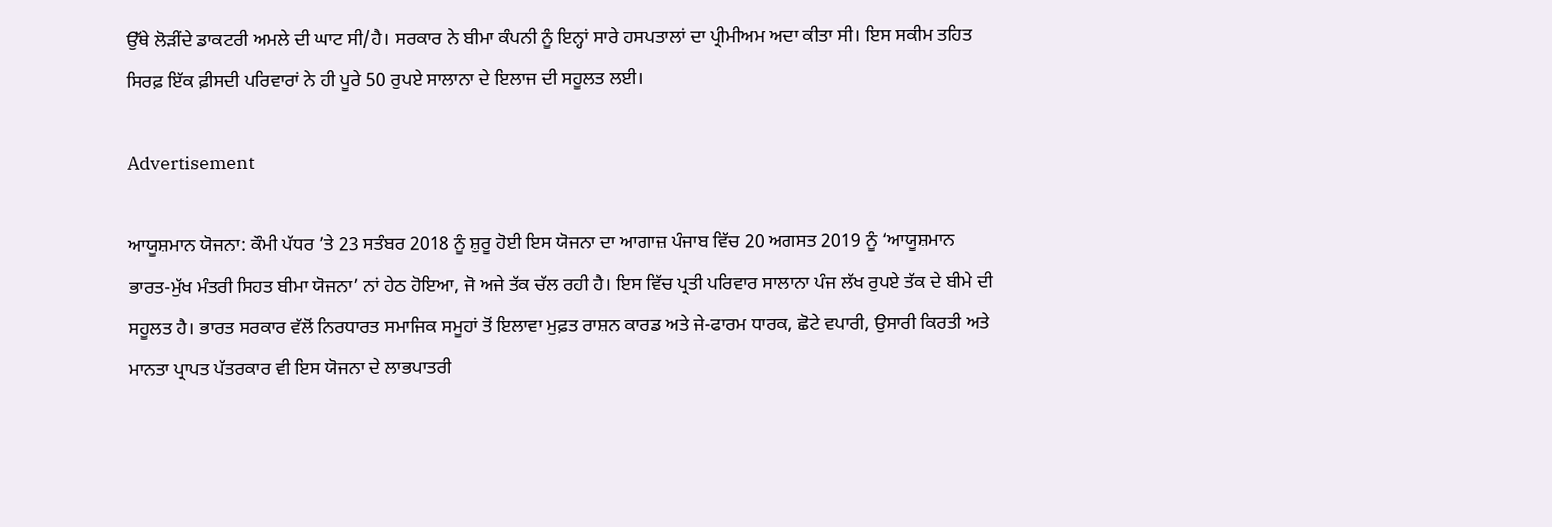ਉੱਥੇ ਲੋੜੀਂਦੇ ਡਾਕਟਰੀ ਅਮਲੇ ਦੀ ਘਾਟ ਸੀ/ਹੈ। ਸਰਕਾਰ ਨੇ ਬੀਮਾ ਕੰਪਨੀ ਨੂੰ ਇਨ੍ਹਾਂ ਸਾਰੇ ਹਸਪਤਾਲਾਂ ਦਾ ਪ੍ਰੀਮੀਅਮ ਅਦਾ ਕੀਤਾ ਸੀ। ਇਸ ਸਕੀਮ ਤਹਿਤ ਸਿਰਫ਼ ਇੱਕ ਫ਼ੀਸਦੀ ਪਰਿਵਾਰਾਂ ਨੇ ਹੀ ਪੂਰੇ 50 ਰੁਪਏ ਸਾਲਾਨਾ ਦੇ ਇਲਾਜ ਦੀ ਸਹੂਲਤ ਲਈ।

Advertisement

ਆਯੂਸ਼ਮਾਨ ਯੋਜਨਾ: ਕੌਮੀ ਪੱਧਰ ’ਤੇ 23 ਸਤੰਬਰ 2018 ਨੂੰ ਸ਼ੁਰੂ ਹੋਈ ਇਸ ਯੋਜਨਾ ਦਾ ਆਗਾਜ਼ ਪੰਜਾਬ ਵਿੱਚ 20 ਅਗਸਤ 2019 ਨੂੰ ‘ਆਯੂਸ਼ਮਾਨ ਭਾਰਤ-ਮੁੱਖ ਮੰਤਰੀ ਸਿਹਤ ਬੀਮਾ ਯੋਜਨਾ’ ਨਾਂ ਹੇਠ ਹੋਇਆ, ਜੋ ਅਜੇ ਤੱਕ ਚੱਲ ਰਹੀ ਹੈ। ਇਸ ਵਿੱਚ ਪ੍ਰਤੀ ਪਰਿਵਾਰ ਸਾਲਾਨਾ ਪੰਜ ਲੱਖ ਰੁਪਏ ਤੱਕ ਦੇ ਬੀਮੇ ਦੀ ਸਹੂਲਤ ਹੈ। ਭਾਰਤ ਸਰਕਾਰ ਵੱਲੋਂ ਨਿਰਧਾਰਤ ਸਮਾਜਿਕ ਸਮੂਹਾਂ ਤੋਂ ਇਲਾਵਾ ਮੁਫ਼ਤ ਰਾਸ਼ਨ ਕਾਰਡ ਅਤੇ ਜੇ-ਫਾਰਮ ਧਾਰਕ, ਛੋਟੇ ਵਪਾਰੀ, ਉਸਾਰੀ ਕਿਰਤੀ ਅਤੇ ਮਾਨਤਾ ਪ੍ਰਾਪਤ ਪੱਤਰਕਾਰ ਵੀ ਇਸ ਯੋਜਨਾ ਦੇ ਲਾਭਪਾਤਰੀ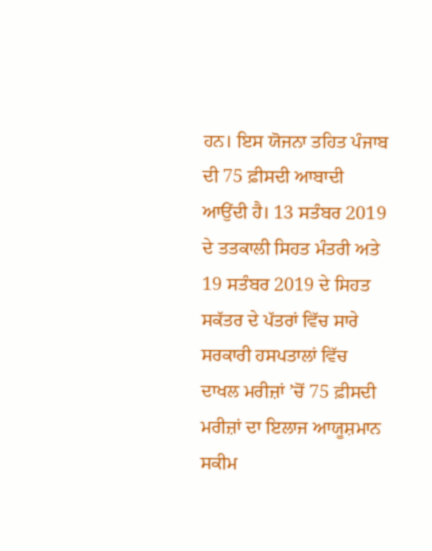ਹਨ। ਇਸ ਯੋਜਨਾ ਤਹਿਤ ਪੰਜਾਬ ਦੀ 75 ਫ਼ੀਸਦੀ ਆਬਾਦੀ ਆਉਂਦੀ ਹੈ। 13 ਸਤੰਬਰ 2019 ਦੇ ਤਤਕਾਲੀ ਸਿਹਤ ਮੰਤਰੀ ਅਤੇ 19 ਸਤੰਬਰ 2019 ਦੇ ਸਿਹਤ ਸਕੱਤਰ ਦੇ ਪੱਤਰਾਂ ਵਿੱਚ ਸਾਰੇ ਸਰਕਾਰੀ ਹਸਪਤਾਲਾਂ ਵਿੱਚ ਦਾਖਲ ਮਰੀਜ਼ਾਂ ’ਚੋਂ 75 ਫ਼ੀਸਦੀ ਮਰੀਜ਼ਾਂ ਦਾ ਇਲਾਜ ਆਯੂਸ਼ਮਾਨ ਸਕੀਮ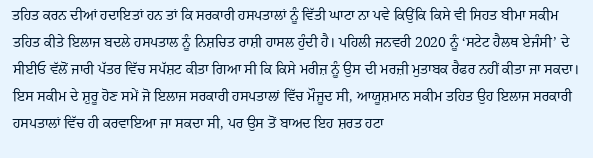ਤਹਿਤ ਕਰਨ ਦੀਆਂ ਹਦਾਇਤਾਂ ਹਨ ਤਾਂ ਕਿ ਸਰਕਾਰੀ ਹਸਪਤਾਲਾਂ ਨੂੰ ਵਿੱਤੀ ਘਾਟਾ ਨਾ ਪਵੇ ਕਿਉਂਕਿ ਕਿਸੇ ਵੀ ਸਿਹਤ ਬੀਮਾ ਸਕੀਮ ਤਹਿਤ ਕੀਤੇ ਇਲਾਜ ਬਦਲੇ ਹਸਪਤਾਲ ਨੂੰ ਨਿਸ਼ਚਿਤ ਰਾਸ਼ੀ ਹਾਸਲ ਹੁੰਦੀ ਹੈ। ਪਹਿਲੀ ਜਨਵਰੀ 2020 ਨੂੰ ‘ਸਟੇਟ ਹੈਲਥ ਏਜੰਸੀ’ ਦੇ ਸੀਈਓ ਵੱਲੋਂ ਜਾਰੀ ਪੱਤਰ ਵਿੱਚ ਸਪੱਸ਼ਟ ਕੀਤਾ ਗਿਆ ਸੀ ਕਿ ਕਿਸੇ ਮਰੀਜ਼ ਨੂੰ ਉਸ ਦੀ ਮਰਜ਼ੀ ਮੁਤਾਬਕ ਰੈਫਰ ਨਹੀਂ ਕੀਤਾ ਜਾ ਸਕਦਾ। ਇਸ ਸਕੀਮ ਦੇ ਸ਼ੁਰੂ ਹੋਣ ਸਮੇਂ ਜੋ ਇਲਾਜ ਸਰਕਾਰੀ ਹਸਪਤਾਲਾਂ ਵਿੱਚ ਮੌਜੂਦ ਸੀ, ਆਯੂਸ਼ਮਾਨ ਸਕੀਮ ਤਹਿਤ ਉਹ ਇਲਾਜ ਸਰਕਾਰੀ ਹਸਪਤਾਲਾਂ ਵਿੱਚ ਹੀ ਕਰਵਾਇਆ ਜਾ ਸਕਦਾ ਸੀ, ਪਰ ਉਸ ਤੋਂ ਬਾਅਦ ਇਹ ਸ਼ਰਤ ਹਟਾ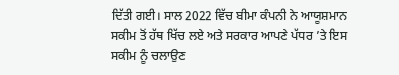ਦਿੱਤੀ ਗਈ। ਸਾਲ 2022 ਵਿੱਚ ਬੀਮਾ ਕੰਪਨੀ ਨੇ ਆਯੂਸ਼ਮਾਨ ਸਕੀਮ ਤੋਂ ਹੱਥ ਖਿੱਚ ਲਏ ਅਤੇ ਸਰਕਾਰ ਆਪਣੇ ਪੱਧਰ ’ਤੇ ਇਸ ਸਕੀਮ ਨੂੰ ਚਲਾਉਣ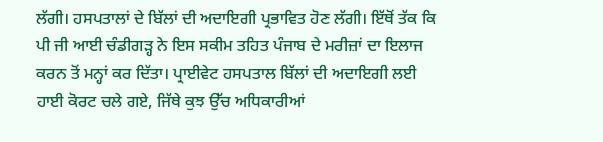ਲੱਗੀ। ਹਸਪਤਾਲਾਂ ਦੇ ਬਿੱਲਾਂ ਦੀ ਅਦਾਇਗੀ ਪ੍ਰਭਾਵਿਤ ਹੋਣ ਲੱਗੀ। ਇੱਥੋਂ ਤੱਕ ਕਿ ਪੀ ਜੀ ਆਈ ਚੰਡੀਗੜ੍ਹ ਨੇ ਇਸ ਸਕੀਮ ਤਹਿਤ ਪੰਜਾਬ ਦੇ ਮਰੀਜ਼ਾਂ ਦਾ ਇਲਾਜ ਕਰਨ ਤੋਂ ਮਨ੍ਹਾਂ ਕਰ ਦਿੱਤਾ। ਪ੍ਰਾਈਵੇਟ ਹਸਪਤਾਲ ਬਿੱਲਾਂ ਦੀ ਅਦਾਇਗੀ ਲਈ ਹਾਈ ਕੋਰਟ ਚਲੇ ਗਏ, ਜਿੱਥੇ ਕੁਝ ਉੱਚ ਅਧਿਕਾਰੀਆਂ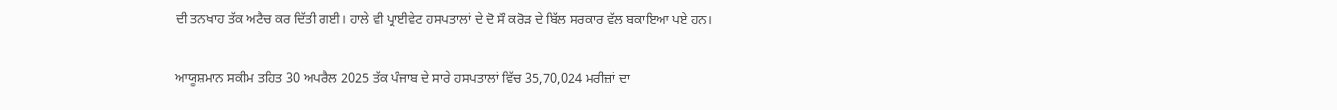ਦੀ ਤਨਖਾਹ ਤੱਕ ਅਟੈਚ ਕਰ ਦਿੱਤੀ ਗਈ। ਹਾਲੇ ਵੀ ਪ੍ਰਾਈਵੇਟ ਹਸਪਤਾਲਾਂ ਦੇ ਦੋ ਸੌ ਕਰੋੜ ਦੇ ਬਿੱਲ ਸਰਕਾਰ ਵੱਲ ਬਕਾਇਆ ਪਏ ਹਨ।

ਆਯੂਸ਼ਮਾਨ ਸਕੀਮ ਤਹਿਤ 30 ਅਪਰੈਲ 2025 ਤੱਕ ਪੰਜਾਬ ਦੇ ਸਾਰੇ ਹਸਪਤਾਲਾਂ ਵਿੱਚ 35,70,024 ਮਰੀਜ਼ਾਂ ਦਾ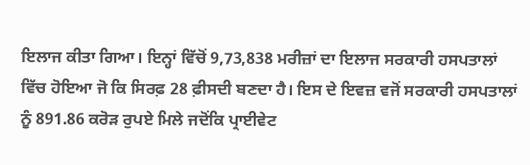ਇਲਾਜ ਕੀਤਾ ਗਿਆ। ਇਨ੍ਹਾਂ ਵਿੱਚੋਂ 9,73,838 ਮਰੀਜ਼ਾਂ ਦਾ ਇਲਾਜ ਸਰਕਾਰੀ ਹਸਪਤਾਲਾਂ ਵਿੱਚ ਹੋਇਆ ਜੋ ਕਿ ਸਿਰਫ਼ 28 ਫ਼ੀਸਦੀ ਬਣਦਾ ਹੈ। ਇਸ ਦੇ ਇਵਜ਼ ਵਜੋਂ ਸਰਕਾਰੀ ਹਸਪਤਾਲਾਂ ਨੂੰ 891.86 ਕਰੋੜ ਰੁਪਏ ਮਿਲੇ ਜਦੋਂਕਿ ਪ੍ਰਾਈਵੇਟ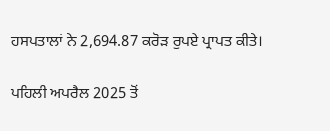ਹਸਪਤਾਲਾਂ ਨੇ 2,694.87 ਕਰੋੜ ਰੁਪਏ ਪ੍ਰਾਪਤ ਕੀਤੇ।

ਪਹਿਲੀ ਅਪਰੈਲ 2025 ਤੋਂ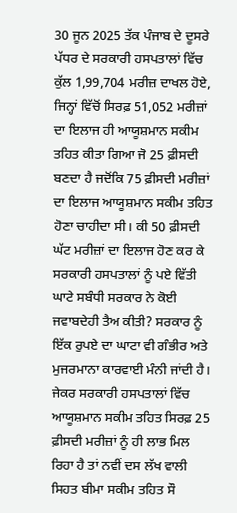30 ਜੂਨ 2025 ਤੱਕ ਪੰਜਾਬ ਦੇ ਦੂਸਰੇ ਪੱਧਰ ਦੇ ਸਰਕਾਰੀ ਹਸਪਤਾਲਾਂ ਵਿੱਚ ਕੁੱਲ 1,99,704 ਮਰੀਜ਼ ਦਾਖਲ ਹੋਏ, ਜਿਨ੍ਹਾਂ ਵਿੱਚੋਂ ਸਿਰਫ਼ 51,052 ਮਰੀਜ਼ਾਂ ਦਾ ਇਲਾਜ ਹੀ ਆਯੂਸ਼ਮਾਨ ਸਕੀਮ ਤਹਿਤ ਕੀਤਾ ਗਿਆ ਜੋ 25 ਫ਼ੀਸਦੀ ਬਣਦਾ ਹੈ ਜਦੋਂਕਿ 75 ਫ਼ੀਸਦੀ ਮਰੀਜ਼ਾਂ ਦਾ ਇਲਾਜ ਆਯੂਸ਼ਮਾਨ ਸਕੀਮ ਤਹਿਤ ਹੋਣਾ ਚਾਹੀਦਾ ਸੀ। ਕੀ 50 ਫ਼ੀਸਦੀ ਘੱਟ ਮਰੀਜ਼ਾਂ ਦਾ ਇਲਾਜ ਹੋਣ ਕਰ ਕੇ ਸਰਕਾਰੀ ਹਸਪਤਾਲਾਂ ਨੂੰ ਪਏ ਵਿੱਤੀ ਘਾਟੇ ਸਬੰਧੀ ਸਰਕਾਰ ਨੇ ਕੋਈ ਜਵਾਬਦੇਹੀ ਤੈਅ ਕੀਤੀ? ਸਰਕਾਰ ਨੂੰ ਇੱਕ ਰੁਪਏ ਦਾ ਘਾਟਾ ਵੀ ਗੰਭੀਰ ਅਤੇ ਮੁਜਰਮਾਨਾ ਕਾਰਵਾਈ ਮੰਨੀ ਜਾਂਦੀ ਹੈ। ਜੇਕਰ ਸਰਕਾਰੀ ਹਸਪਤਾਲਾਂ ਵਿੱਚ ਆਯੂਸ਼ਮਾਨ ਸਕੀਮ ਤਹਿਤ ਸਿਰਫ਼ 25 ਫ਼ੀਸਦੀ ਮਰੀਜ਼ਾਂ ਨੂੰ ਹੀ ਲਾਭ ਮਿਲ ਰਿਹਾ ਹੈ ਤਾਂ ਨਵੀਂ ਦਸ ਲੱਖ ਵਾਲੀ ਸਿਹਤ ਬੀਮਾ ਸਕੀਮ ਤਹਿਤ ਸੌ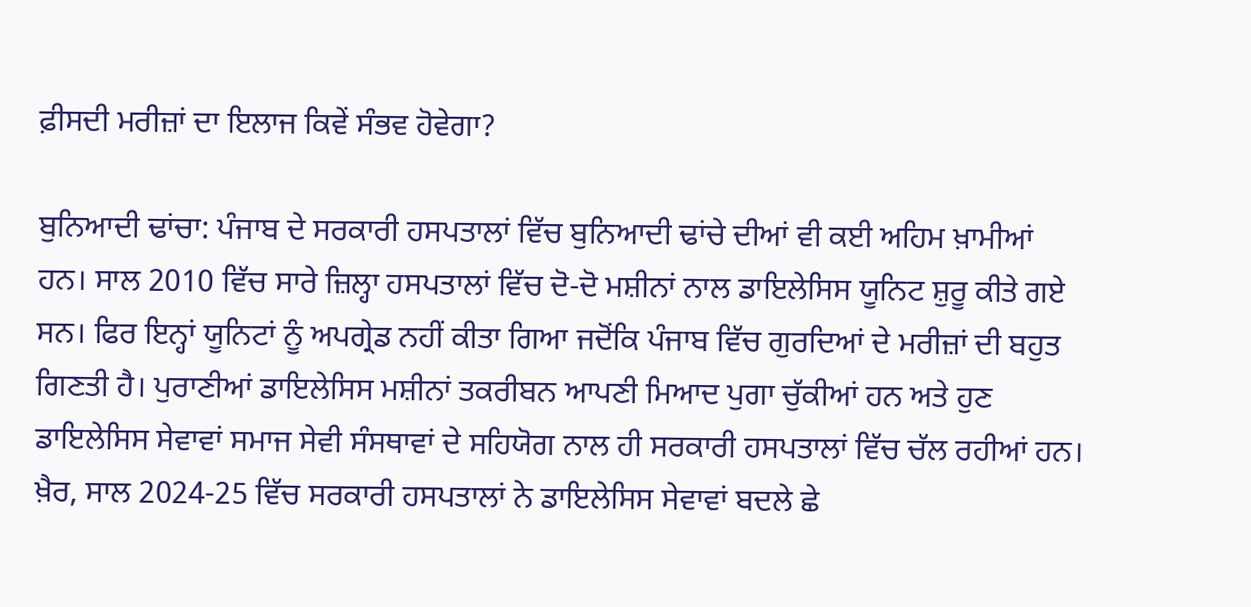ਫ਼ੀਸਦੀ ਮਰੀਜ਼ਾਂ ਦਾ ਇਲਾਜ ਕਿਵੇਂ ਸੰਭਵ ਹੋਵੇਗਾ?

ਬੁਨਿਆਦੀ ਢਾਂਚਾ: ਪੰਜਾਬ ਦੇ ਸਰਕਾਰੀ ਹਸਪਤਾਲਾਂ ਵਿੱਚ ਬੁਨਿਆਦੀ ਢਾਂਚੇ ਦੀਆਂ ਵੀ ਕਈ ਅਹਿਮ ਖ਼ਾਮੀਆਂ ਹਨ। ਸਾਲ 2010 ਵਿੱਚ ਸਾਰੇ ਜ਼ਿਲ੍ਹਾ ਹਸਪਤਾਲਾਂ ਵਿੱਚ ਦੋ-ਦੋ ਮਸ਼ੀਨਾਂ ਨਾਲ ਡਾਇਲੇਸਿਸ ਯੂਨਿਟ ਸ਼ੁਰੂ ਕੀਤੇ ਗਏ ਸਨ। ਫਿਰ ਇਨ੍ਹਾਂ ਯੂਨਿਟਾਂ ਨੂੰ ਅਪਗ੍ਰੇਡ ਨਹੀਂ ਕੀਤਾ ਗਿਆ ਜਦੋਂਕਿ ਪੰਜਾਬ ਵਿੱਚ ਗੁਰਦਿਆਂ ਦੇ ਮਰੀਜ਼ਾਂ ਦੀ ਬਹੁਤ ਗਿਣਤੀ ਹੈ। ਪੁਰਾਣੀਆਂ ਡਾਇਲੇਸਿਸ ਮਸ਼ੀਨਾਂ ਤਕਰੀਬਨ ਆਪਣੀ ਮਿਆਦ ਪੁਗਾ ਚੁੱਕੀਆਂ ਹਨ ਅਤੇ ਹੁਣ ਡਾਇਲੇਸਿਸ ਸੇਵਾਵਾਂ ਸਮਾਜ ਸੇਵੀ ਸੰਸਥਾਵਾਂ ਦੇ ਸਹਿਯੋਗ ਨਾਲ ਹੀ ਸਰਕਾਰੀ ਹਸਪਤਾਲਾਂ ਵਿੱਚ ਚੱਲ ਰਹੀਆਂ ਹਨ। ਖ਼ੈਰ, ਸਾਲ 2024-25 ਵਿੱਚ ਸਰਕਾਰੀ ਹਸਪਤਾਲਾਂ ਨੇ ਡਾਇਲੇਸਿਸ ਸੇਵਾਵਾਂ ਬਦਲੇ ਛੇ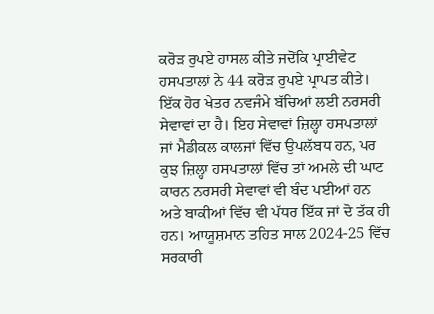ਕਰੋੜ ਰੁਪਏ ਹਾਸਲ ਕੀਤੇ ਜਦੋਂਕਿ ਪ੍ਰਾਈਵੇਟ ਹਸਪਤਾਲਾਂ ਨੇ 44 ਕਰੋੜ ਰੁਪਏ ਪ੍ਰਾਪਤ ਕੀਤੇ। ਇੱਕ ਹੋਰ ਖੇਤਰ ਨਵਜੰਮੇ ਬੱਚਿਆਂ ਲਈ ਨਰਸਰੀ ਸੇਵਾਵਾਂ ਦਾ ਹੈ। ਇਹ ਸੇਵਾਵਾਂ ਜ਼ਿਲ੍ਹਾ ਹਸਪਤਾਲਾਂ ਜਾਂ ਮੈਡੀਕਲ ਕਾਲਜਾਂ ਵਿੱਚ ਉਪਲੱਬਧ ਹਨ, ਪਰ ਕੁਝ ਜ਼ਿਲ੍ਹਾ ਹਸਪਤਾਲਾਂ ਵਿੱਚ ਤਾਂ ਅਮਲੇ ਦੀ ਘਾਟ ਕਾਰਨ ਨਰਸਰੀ ਸੇਵਾਵਾਂ ਵੀ ਬੰਦ ਪਈਆਂ ਹਨ ਅਤੇ ਬਾਕੀਆਂ ਵਿੱਚ ਵੀ ਪੱਧਰ ਇੱਕ ਜਾਂ ਦੋ ਤੱਕ ਹੀ ਹਨ। ਆਯੂਸ਼ਮਾਨ ਤਹਿਤ ਸਾਲ 2024-25 ਵਿੱਚ ਸਰਕਾਰੀ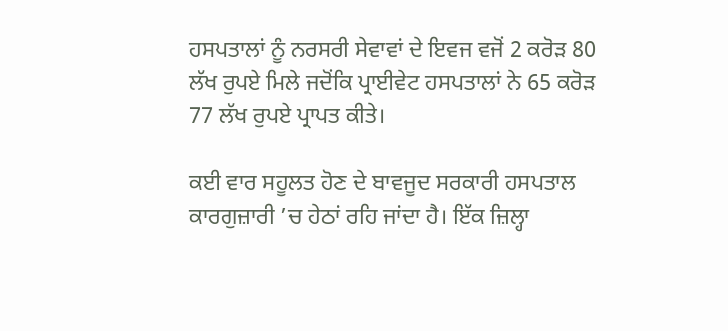ਹਸਪਤਾਲਾਂ ਨੂੰ ਨਰਸਰੀ ਸੇਵਾਵਾਂ ਦੇ ਇਵਜ ਵਜੋਂ 2 ਕਰੋੜ 80 ਲੱਖ ਰੁਪਏ ਮਿਲੇ ਜਦੋਂਕਿ ਪ੍ਰਾਈਵੇਟ ਹਸਪਤਾਲਾਂ ਨੇ 65 ਕਰੋੜ 77 ਲੱਖ ਰੁਪਏ ਪ੍ਰਾਪਤ ਕੀਤੇ।

ਕਈ ਵਾਰ ਸਹੂਲਤ ਹੋਣ ਦੇ ਬਾਵਜੂਦ ਸਰਕਾਰੀ ਹਸਪਤਾਲ ਕਾਰਗੁਜ਼ਾਰੀ ’ਚ ਹੇਠਾਂ ਰਹਿ ਜਾਂਦਾ ਹੈ। ਇੱਕ ਜ਼ਿਲ੍ਹਾ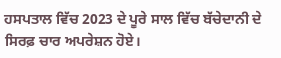ਹਸਪਤਾਲ ਵਿੱਚ 2023 ਦੇ ਪੂਰੇ ਸਾਲ ਵਿੱਚ ਬੱਚੇਦਾਨੀ ਦੇ ਸਿਰਫ਼ ਚਾਰ ਅਪਰੇਸ਼ਨ ਹੋਏ।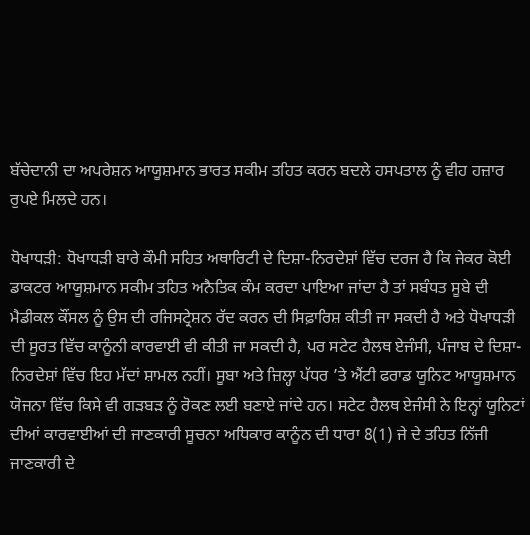ਬੱਚੇਦਾਨੀ ਦਾ ਅਪਰੇਸ਼ਨ ਆਯੂਸ਼ਮਾਨ ਭਾਰਤ ਸਕੀਮ ਤਹਿਤ ਕਰਨ ਬਦਲੇ ਹਸਪਤਾਲ ਨੂੰ ਵੀਹ ਹਜ਼ਾਰ ਰੁਪਏ ਮਿਲਦੇ ਹਨ।

ਧੋਖਾਧੜੀ: ਧੋਖਾਧੜੀ ਬਾਰੇ ਕੌਮੀ ਸਹਿਤ ਅਥਾਰਿਟੀ ਦੇ ਦਿਸ਼ਾ-ਨਿਰਦੇਸ਼ਾਂ ਵਿੱਚ ਦਰਜ ਹੈ ਕਿ ਜੇਕਰ ਕੋਈ ਡਾਕਟਰ ਆਯੂਸ਼ਮਾਨ ਸਕੀਮ ਤਹਿਤ ਅਨੈਤਿਕ ਕੰਮ ਕਰਦਾ ਪਾਇਆ ਜਾਂਦਾ ਹੈ ਤਾਂ ਸਬੰਧਤ ਸੂਬੇ ਦੀ ਮੈਡੀਕਲ ਕੌਂਸਲ ਨੂੰ ਉਸ ਦੀ ਰਜਿਸਟ੍ਰੇਸ਼ਨ ਰੱਦ ਕਰਨ ਦੀ ਸਿਫ਼ਾਰਿਸ਼ ਕੀਤੀ ਜਾ ਸਕਦੀ ਹੈ ਅਤੇ ਧੋਖਾਧੜੀ ਦੀ ਸੂਰਤ ਵਿੱਚ ਕਾਨੂੰਨੀ ਕਾਰਵਾਈ ਵੀ ਕੀਤੀ ਜਾ ਸਕਦੀ ਹੈ, ਪਰ ਸਟੇਟ ਹੈਲਥ ਏਜੰਸੀ, ਪੰਜਾਬ ਦੇ ਦਿਸ਼ਾ-ਨਿਰਦੇਸ਼ਾਂ ਵਿੱਚ ਇਹ ਮੱਦਾਂ ਸ਼ਾਮਲ ਨਹੀਂ। ਸੂਬਾ ਅਤੇ ਜ਼ਿਲ੍ਹਾ ਪੱਧਰ ’ਤੇ ਐਂਟੀ ਫਰਾਡ ਯੂਨਿਟ ਆਯੂਸ਼ਮਾਨ ਯੋਜਨਾ ਵਿੱਚ ਕਿਸੇ ਵੀ ਗੜਬੜ ਨੂੰ ਰੋਕਣ ਲਈ ਬਣਾਏ ਜਾਂਦੇ ਹਨ। ਸਟੇਟ ਹੈਲਥ ਏਜੰਸੀ ਨੇ ਇਨ੍ਹਾਂ ਯੂਨਿਟਾਂ ਦੀਆਂ ਕਾਰਵਾਈਆਂ ਦੀ ਜਾਣਕਾਰੀ ਸੂਚਨਾ ਅਧਿਕਾਰ ਕਾਨੂੰਨ ਦੀ ਧਾਰਾ 8(1) ਜੇ ਦੇ ਤਹਿਤ ਨਿੱਜੀ ਜਾਣਕਾਰੀ ਦੇ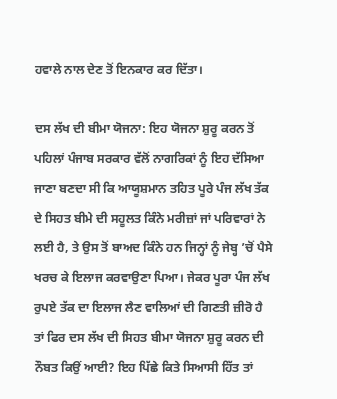ਹਵਾਲੇ ਨਾਲ ਦੇਣ ਤੋਂ ਇਨਕਾਰ ਕਰ ਦਿੱਤਾ।

ਦਸ ਲੱਖ ਦੀ ਬੀਮਾ ਯੋਜਨਾ: ਇਹ ਯੋਜਨਾ ਸ਼ੁਰੂ ਕਰਨ ਤੋਂ ਪਹਿਲਾਂ ਪੰਜਾਬ ਸਰਕਾਰ ਵੱਲੋਂ ਨਾਗਰਿਕਾਂ ਨੂੰ ਇਹ ਦੱਸਿਆ ਜਾਣਾ ਬਣਦਾ ਸੀ ਕਿ ਆਯੂਸ਼ਮਾਨ ਤਹਿਤ ਪੂਰੇ ਪੰਜ ਲੱਖ ਤੱਕ ਦੇ ਸਿਹਤ ਬੀਮੇ ਦੀ ਸਹੂਲਤ ਕਿੰਨੇ ਮਰੀਜ਼ਾਂ ਜਾਂ ਪਰਿਵਾਰਾਂ ਨੇ ਲਈ ਹੈ, ਤੇ ਉਸ ਤੋਂ ਬਾਅਦ ਕਿੰਨੇ ਹਨ ਜਿਨ੍ਹਾਂ ਨੂੰ ਜੇਬ੍ਹ ’ਚੋਂ ਪੈਸੇ ਖਰਚ ਕੇ ਇਲਾਜ ਕਰਵਾਉਣਾ ਪਿਆ। ਜੇਕਰ ਪੂਰਾ ਪੰਜ ਲੱਖ ਰੁਪਏ ਤੱਕ ਦਾ ਇਲਾਜ ਲੈਣ ਵਾਲਿਆਂ ਦੀ ਗਿਣਤੀ ਜ਼ੀਰੋ ਹੈ ਤਾਂ ਫਿਰ ਦਸ ਲੱਖ ਦੀ ਸਿਹਤ ਬੀਮਾ ਯੋਜਨਾ ਸ਼ੁਰੂ ਕਰਨ ਦੀ ਨੌਬਤ ਕਿਉਂ ਆਈ? ਇਹ ਪਿੱਛੇ ਕਿਤੇ ਸਿਆਸੀ ਹਿੱਤ ਤਾਂ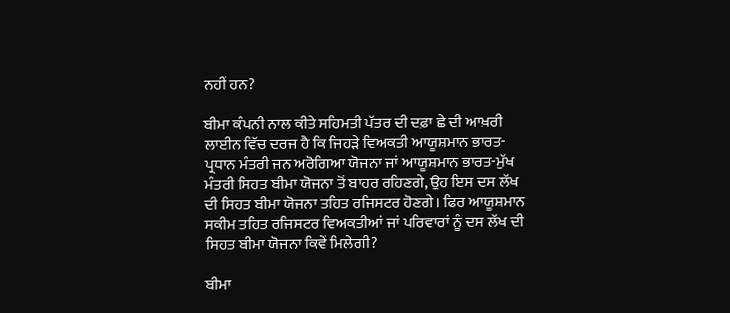ਨਹੀਂ ਹਨ?

ਬੀਮਾ ਕੰਪਨੀ ਨਾਲ ਕੀਤੇ ਸਹਿਮਤੀ ਪੱਤਰ ਦੀ ਦਫ਼ਾ ਛੇ ਦੀ ਆਖ਼ਰੀ ਲਾਈਨ ਵਿੱਚ ਦਰਜ ਹੈ ਕਿ ਜਿਹੜੇ ਵਿਅਕਤੀ ਆਯੂਸ਼ਮਾਨ ਭਾਰਤ-ਪ੍ਰਧਾਨ ਮੰਤਰੀ ਜਨ ਅਰੋਗਿਆ ਯੋਜਨਾ ਜਾਂ ਆਯੂਸ਼ਮਾਨ ਭਾਰਤ-ਮੁੱਖ ਮੰਤਰੀ ਸਿਹਤ ਬੀਮਾ ਯੋਜਨਾ ਤੋਂ ਬਾਹਰ ਰਹਿਣਗੇ, ਉਹ ਇਸ ਦਸ ਲੱਖ ਦੀ ਸਿਹਤ ਬੀਮਾ ਯੋਜਨਾ ਤਹਿਤ ਰਜਿਸਟਰ ਹੋਣਗੇ। ਫਿਰ ਆਯੂਸ਼ਮਾਨ ਸਕੀਮ ਤਹਿਤ ਰਜਿਸਟਰ ਵਿਅਕਤੀਆਂ ਜਾਂ ਪਰਿਵਾਰਾਂ ਨੂੰ ਦਸ ਲੱਖ ਦੀ ਸਿਹਤ ਬੀਮਾ ਯੋਜਨਾ ਕਿਵੇਂ ਮਿਲੇਗੀ?

ਬੀਮਾ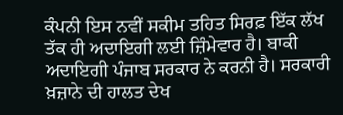ਕੰਪਨੀ ਇਸ ਨਵੀਂ ਸਕੀਮ ਤਹਿਤ ਸਿਰਫ਼ ਇੱਕ ਲੱਖ ਤੱਕ ਹੀ ਅਦਾਇਗੀ ਲਈ ਜ਼ਿੰਮੇਵਾਰ ਹੈ। ਬਾਕੀ ਅਦਾਇਗੀ ਪੰਜਾਬ ਸਰਕਾਰ ਨੇ ਕਰਨੀ ਹੈ। ਸਰਕਾਰੀ ਖ਼ਜ਼ਾਨੇ ਦੀ ਹਾਲਤ ਦੇਖ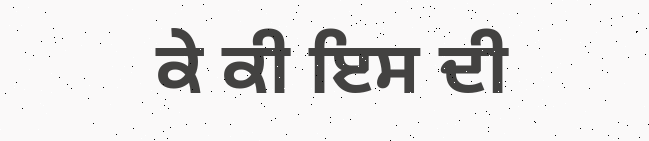ਕੇ ਕੀ ਇਸ ਦੀ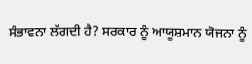ਸੰਭਾਵਨਾ ਲੱਗਦੀ ਹੈ? ਸਰਕਾਰ ਨੂੰ ਆਯੂਸ਼ਮਾਨ ਯੋਜਨਾ ਨੂੰ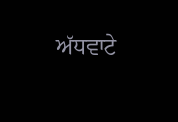ਅੱਧਵਾਟੇ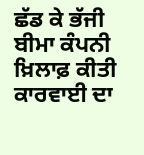ਛੱਡ ਕੇ ਭੱਜੀ ਬੀਮਾ ਕੰਪਨੀ ਖ਼ਿਲਾਫ਼ ਕੀਤੀ ਕਾਰਵਾਈ ਦਾ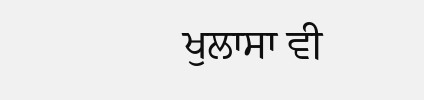ਖੁਲਾਸਾ ਵੀ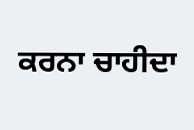ਕਰਨਾ ਚਾਹੀਦਾ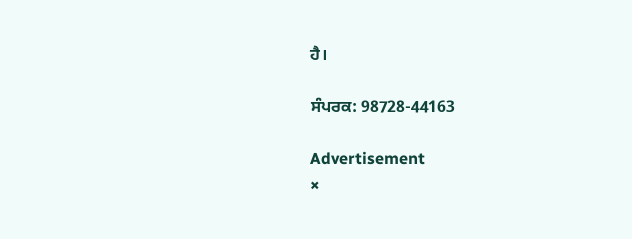ਹੈ।

ਸੰਪਰਕ: 98728-44163

Advertisement
×